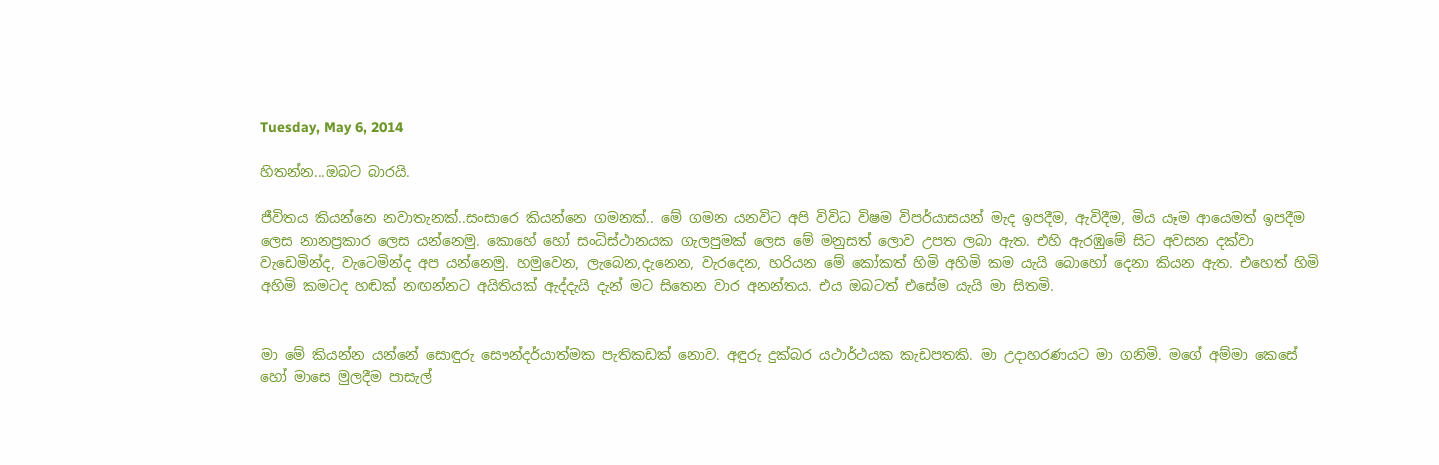Tuesday, May 6, 2014

හිතන්න...ඔබට බාරයි.

ජීවිතය කියන්නෙ නවාතැනක්..සංසාරෙ කියන්නෙ ගමනක්.. මේ ගමන යනවිට අපි විවිධ විෂම විපර්යාසයන් මැද ඉපදීම, ඇවිදීම, මිය යෑම ආයෙමත් ඉපදීම ලෙස නානප්‍රකාර ලෙස යන්නෙමු. කොහේ හෝ සංධිස්ථානයක ගැලපුමක් ලෙස මේ මනුසත් ලොව උපත ලබා ඇත. එහි ඇරඹුමේ සිට අවසන දක්වා වැඩෙමින්ද, වැටෙමින්ද අප යන්නෙමු. හමුවෙන, ලැබෙන,දැනෙන, වැරදෙන, හරියන මේ කෝකත් හිමි අහිමි කම යැයි බොහෝ දෙනා කියන ඇත. එහෙත් හිමි අහිමි කමටද හඬක් නඟන්නට අයිතියක් ඇද්දැයි දැන් මට සිතෙන වාර අනන්තය. එය ඔබටත් එසේම යැයි මා සිතමි.


මා මේ කියන්න යන්නේ සොඳුරු සෞන්දර්යාත්මක පැතිකඩක් නොව. අඳුරු දුක්බර යථාර්ථයක කැඩපතකි. මා උදාහරණයට මා ගනිමි. මගේ අම්මා කෙසේ හෝ මාසෙ මුලදීම පාසැල්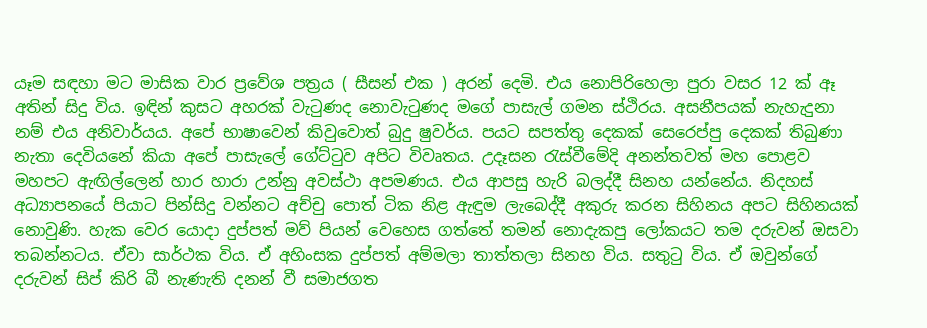යෑම සඳහා මට මාසික වාර ප්‍රවේශ පත්‍රය ( සීසන් එක ) අරන් දෙමි. එය නොපිරිහෙලා පුරා වසර 12 ක් ඈ අතින් සිදු විය. ඉඳින් කුසට අහරක් වැටුණද නොවැටුණද මගේ පාසැල් ගමන ස්ථිරය. අසනීපයක් නැහැදුනා නම් එය අනිවාර්යය. අපේ භාෂාවෙන් කිවුවොත් බුදු ෂුවර්ය. පයට සපත්තු දෙකක් සෙරෙප්පු දෙකක් තිබුණා නැතා දෙවියනේ කියා අපේ පාසැලේ ගේට්ටුව අපිට විවෘතය. උදෑසන රැස්වීමේදි අනන්තවත් මහ පොළව මහපට ඇඟිල්ලෙන් හාර හාරා උන්නු අවස්ථා අපමණය. එය ආපසු හැරි බලද්දී සිනහ යන්නේය. නිදහස් අධ්‍යාපනයේ පියාට පින්සිදු වන්නට අච්චු පොත් ටික නිළ ඇඳුම ලැබෙද්දී අකුරු කරන සිහිනය අපට සිහිනයක් නොවුණි. හැක වෙර යොදා දුප්පත් මව් පියන් වෙහෙස ගත්තේ තමන් නොදැකපු ලෝකයට තම දරුවන් ඔසවා තබන්නටය. ඒවා සාර්ථක විය. ඒ අහිංසක දුප්පත් අම්මලා තාත්තලා සිනහ විය. සතුටු විය. ඒ ඔවුන්ගේ දරුවන් සිප් කිරි බී නැණැති දනන් වී සමාජගත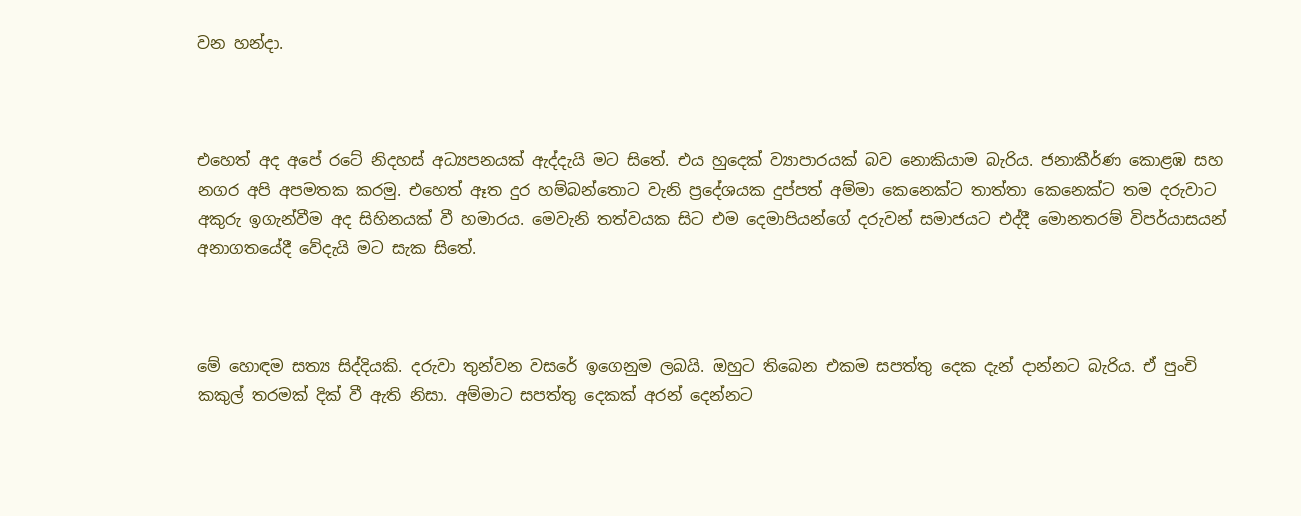වන හන්දා.



එහෙත් අද අපේ රටේ නිදහස් අධ්‍යපනයක් ඇද්දැයි මට සිතේ. එය හුදෙක් ව්‍යාපාරයක් බව නොකියාම බැරිය. ජනාකීර්ණ කොළඹ සහ නගර අපි අපමතක කරමු. එහෙත් ඈත දුර හම්බන්තොට වැනි ප්‍රදේශයක දුප්පත් අම්මා කෙනෙක්ට තාත්තා කෙනෙක්ට තම දරුවාට අකුරු ඉගැන්වීම අද සිහිනයක් වී හමාරය. මෙවැනි තත්වයක සිට එම දෙමාපියන්ගේ දරුවන් සමාජයට එද්දී මොනතරම් විපර්යාසයන් අනාගතයේදී වේදැයි මට සැක සිතේ.



මේ හොඳම සත්‍ය සිද්දියකි. දරුවා තුන්වන වසරේ ඉගෙනුම ලබයි. ඔහුට තිබෙන එකම සපත්තු දෙක දැන් දාන්නට බැරිය. ඒ පුංචි කකුල් තරමක් දික් වී ඇති නිසා. අම්මාට සපත්තු දෙකක් අරන් දෙන්නට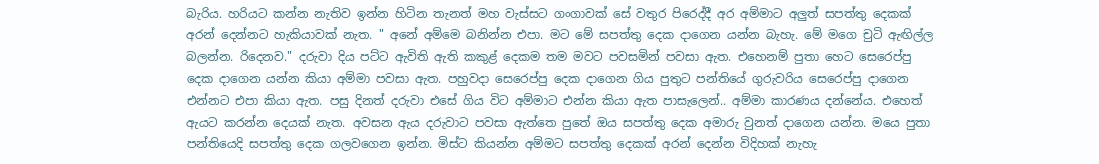බැරිය. හරියට කන්න නැතිව ඉන්න හිටින තැනත් මහ වැස්සට ගංගාවක් සේ වතුර පිරෙද්දී අර අම්මාට අලුත් සපත්තු දෙකක් අරන් දෙන්නට හැකියාවක් නැත. " අනේ අම්මෙ බනින්න එපා. මට මේ සපත්තු දෙක දාගෙන යන්න බැහැ. මේ මගෙ චුටි ඇඟිල්ල බලන්න. රිදෙනව." දරුවා දිය පට්ට ඇවිති ඇති කකුළ් දෙකම තම මවට පවසමින් පවසා ඇත. එහෙනම් පුතා හෙට සෙරෙප්පු දෙක දාගෙන යන්න කියා අම්මා පවසා ඇත. පහුවදා සෙරෙප්පු දෙක දාගෙන ගිය පුතුට පන්තියේ ගුරුවරිය සෙරෙප්පු දාගෙන එන්නට එපා කියා ඇත. පසු දිනත් දරුවා එසේ ගිය විට අම්මාට එන්න කියා ඇත පාසැලෙන්.. අම්මා කාරණය දන්නේය. එහෙත් ඇයට කරන්න දෙයක් නැත. අවසන ඇය දරුවාට පවසා ඇත්තෙ පුතේ ඔය සපත්තු දෙක අමාරු වුනත් දාගෙන යන්න. මයෙ පුතා පන්තියෙදි සපත්තු දෙක ගලවගෙන ඉන්න. මිස්ට කියන්න අම්මට සපත්තු දෙකක් අරන් දෙන්න විදිහක් නැහැ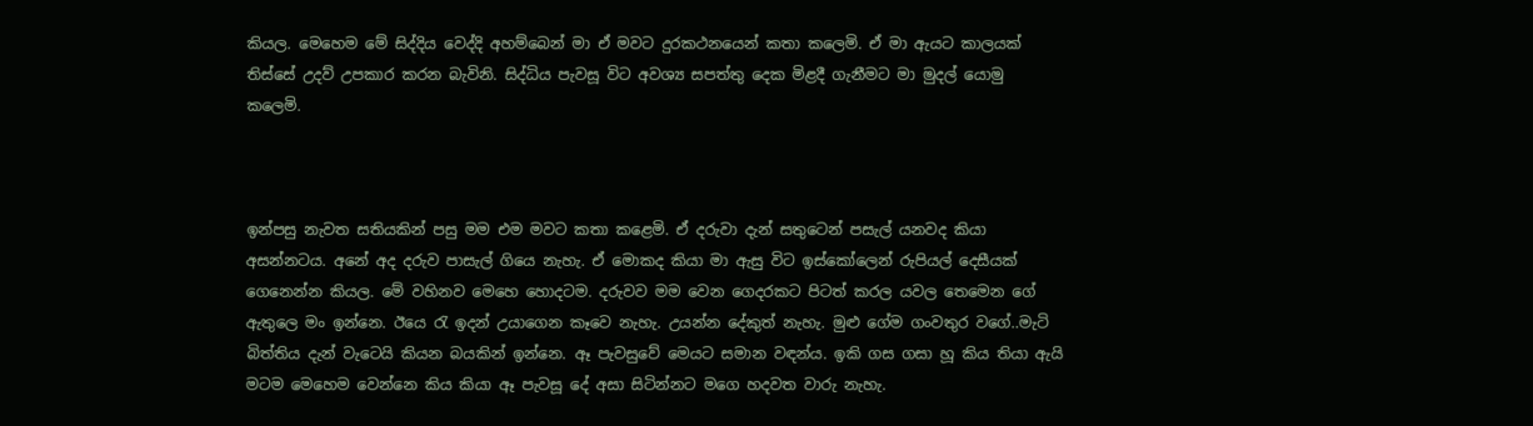කියල. මෙහෙම මේ සිද්දිය වෙද්දි අහම්බෙන් මා ඒ මවට දුරකථනයෙන් කතා කලෙමි. ඒ මා ඇයට කාලයක් තිස්සේ උදව් උපකාර කරන බැවිනි. සිද්ධිය පැවසූ විට අවශ්‍ය සපත්තු දෙක මිළදී ගැනීමට මා මුදල් යොමු කලෙමි.



ඉන්පසු නැවත සතියකින් පසු මම එම මවට කතා කළෙමි. ඒ දරුවා දැන් සතුටෙන් පසැල් යනවද කියා අසන්නටය. අනේ අද දරුව පාසැල් ගියෙ නැහැ. ඒ මොකද කියා මා ඇසු විට ඉස්කෝලෙන් රුපියල් දෙසීයක් ගෙනෙන්න කියල. මේ වහිනව මෙහෙ හොදටම. දරුවව මම වෙන ගෙදරකට පිටත් කරල යවල තෙමෙන ගේ ඇතුලෙ මං ඉන්නෙ. ඊයෙ රැ ඉදන් උයාගෙන කෑවෙ නැහැ. උයන්න දේකුත් නැහැ. මුළු ගේම ගංවතුර වගේ..මැටි බිත්තිය දැන් වැටෙයි කියන බයකින් ඉන්නෙ. ඈ පැවසුවේ මෙයට සමාන වඳන්ය. ඉකි ගස ගසා හූ කිය තියා ඇයි මටම මෙහෙම වෙන්නෙ කිය කියා ඈ පැවසූ දේ අසා සිටින්නට මගෙ හදවත වාරු නැහැ.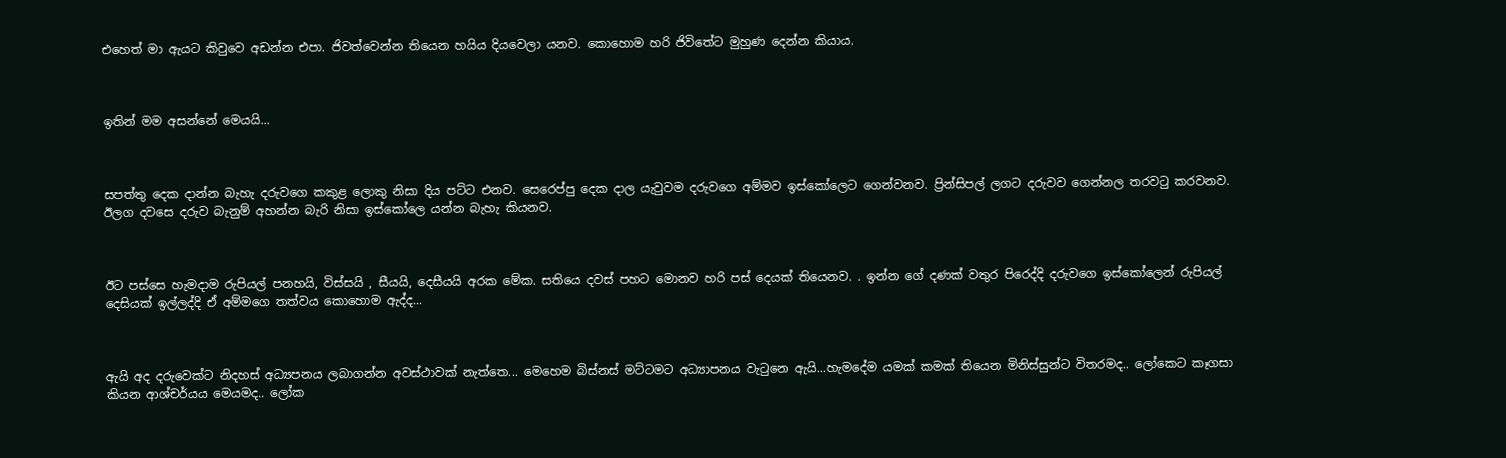එහෙත් මා ඇයට කිවුවෙ අඩන්න එපා. ජිවත්වෙන්න තියෙන හයිය දියවෙලා යනව. කොහොම හරි ජිවිතේට මුහුණ දෙන්න කියාය.



ඉතින් මම අසන්නේ මෙයයි...



සපත්තු දෙක දාන්න බැහැ දරුවගෙ කකුළ ලොකු නිසා දිය පට්ට එනව. සෙරෙප්පු දෙක දාල යැවුවම දරුවගෙ අම්මව ඉස්කෝලෙට ගෙන්වනව. ප්‍රින්සිපල් ලගට දරුවව ගෙන්නල තරවටු කරවනව. ඊලග දවසෙ දරුව බැනුම් අහන්න බැරි නිසා ඉස්කෝලෙ යන්න බැහැ කියනව.



ඊට පස්සෙ හැමදාම රුපියල් පනහයි, විස්සයි , සීයයි, දෙසීයයි අරක මේක. සතියෙ දවස් පහට මොනව හරි පස් දෙයක් තියෙනව. . ඉන්න ගේ දණක් වතුර පිරෙද්දි දරුවගෙ ඉස්කෝලෙන් රුපියල් දෙසියක් ඉල්ලද්දි ඒ අම්මගෙ තත්වය කොහොම ඇද්ද...



ඇයි අද දරුවෙක්ට නිදහස් අධ්‍යපනය ලබාගන්න අවස්ථාවක් නැත්තෙ... මෙහෙම බිස්නස් මට්ටමට අධ්‍යාපනය වැටුනෙ ඇයි...හැමදේම යමක් කමක් තියෙන මිනිස්සුන්ට විතරමද.. ලෝකෙට කෑගසා කියන ආශ්චර්යය මෙයමද.. ලෝක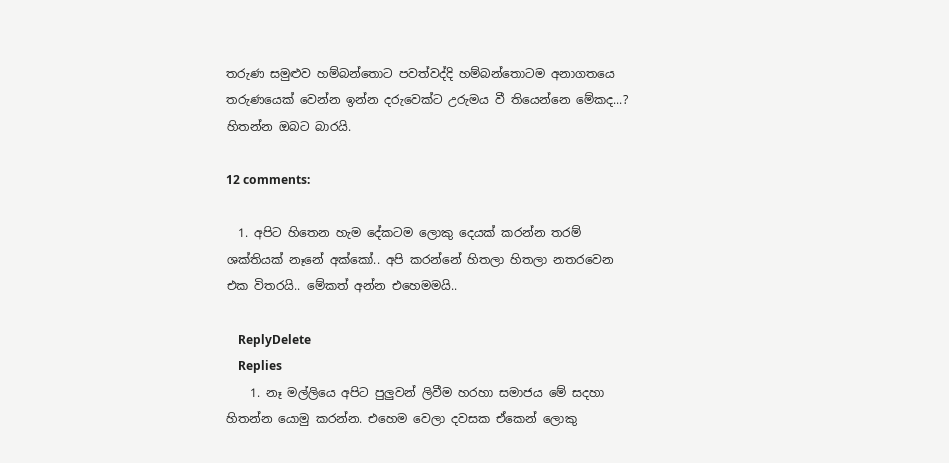තරුණ සමුළුව හම්බන්තොට පවත්වද්දි හම්බන්තොටම අනාගතයෙ තරුණයෙක් වෙන්න ඉන්න දරුවෙක්ට උරුමය වී තියෙන්නෙ මේකද...? හිතන්න ඔබට බාරයි.

12 comments:

  1. අපිට හිතෙන හැම දේකටම ලොකු දෙයක් කරන්න තරම් ශක්තියක් නෑනේ අක්කෝ.. අපි කරන්නේ හිතලා හිතලා නතරවෙන එක විතරයි.. මේකත් අන්න එහෙමමයි..

    ReplyDelete
    Replies
    1. නෑ මල්ලියෙ අපිට පුලුවන් ලිවීම හරහා සමාජය මේ සදහා හිතන්න යොමු කරන්න. එහෙම වෙලා දවසක ඒකෙන් ලොකු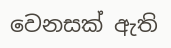වෙනසක් ඇති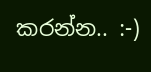කරන්න.. :-)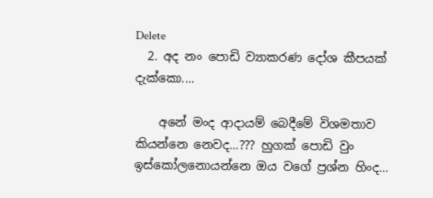Delete
  2. අද නං පොඩි ව්‍යාකරණ දෝශ කීපයක් දැක්කො....

    අනේ මංද ආදායම් බෙදීමේ විශමතාව කියන්නෙ නෙවද...??? හුගක් පොඩි වුං ඉස්කෝලනොයන්නෙ ඔය වගේ ප්‍රශ්න හිංද...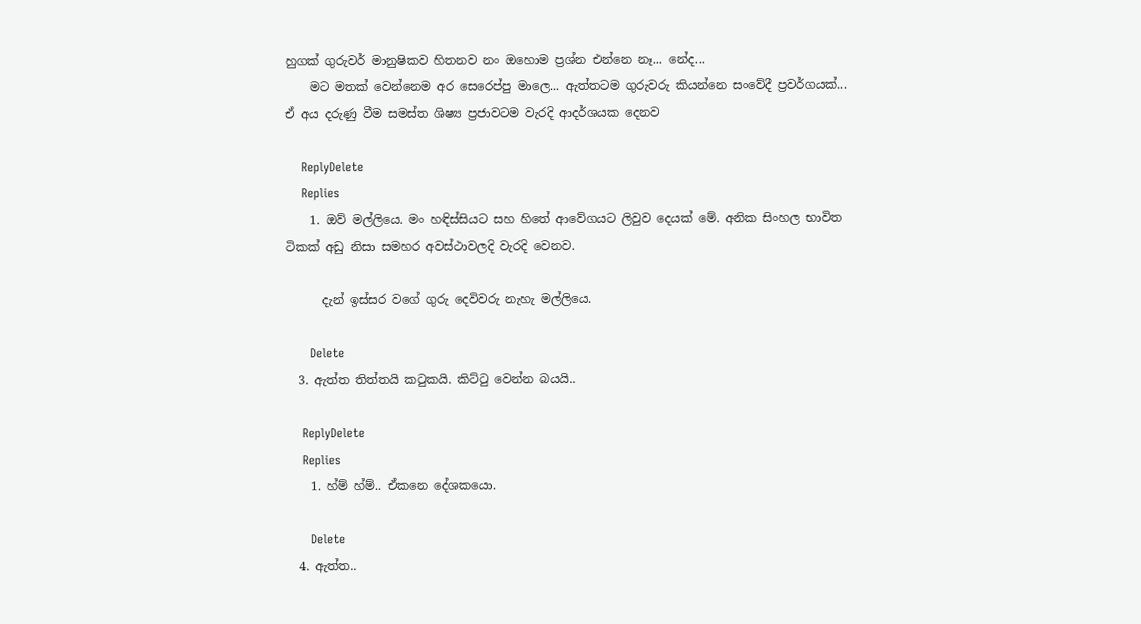හුගක් ගුරුවර් මානුෂිකව හිතනව නං ඔහොම ප්‍රශ්න එන්නෙ නෑ... නේද...
    මට මතක් වෙන්නෙම අර සෙරෙප්පු මාලෙ... ඇත්තටම ගුරුවරු කියන්නෙ සංවේදී ප්‍රවර්ගයක්... ඒ අය දරුණු වීම සමස්ත ශිෂ්‍ය ප්‍රජාවටම වැරදි ආදර්ශයක දෙනව

    ReplyDelete
    Replies
    1. ඔව් මල්ලියෙ. මං හඳිස්සියට සහ හිතේ ආවේගයට ලිවුව දෙයක් මේ. අනික සිංහල භාවිත ටිකක් අඩු නිසා සමහර අවස්ථාවලදි වැරදි වෙනව.

      දැන් ඉස්සර වගේ ගුරු දෙවිවරු නැහැ මල්ලියෙ.

      Delete
  3. ඇත්ත තිත්තයි කටුකයි. කිට්ටු වෙන්න බයයි..

    ReplyDelete
    Replies
    1. හ්ම් හ්ම්.. ඒකනෙ දේශකයො.

      Delete
  4. ඇත්ත..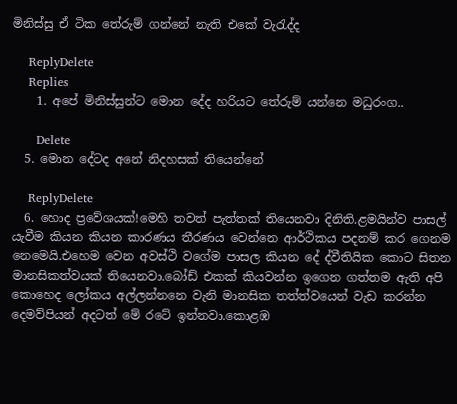මිනිස්සු ඒ ටික තේරුම් ගන්නේ නැති එකේ වැරැද්ද

    ReplyDelete
    Replies
    1. අපේ මිනිස්සුන්ට මොන දේද හරියට තේරුම් යන්නෙ මධුරංග..

      Delete
  5. මොන දේටද අනේ නිදහසක් තියෙන්නේ

    ReplyDelete
  6. හොද ප්‍රවේශයක්!මෙහි තවත් පැත්තක් තියෙනවා දිනිති.ළමයින්ව පාසල් යැවීම කියන කියන කාරණය තීරණය වෙන්නෙ ආර්ථිකය පදනම් කර ගෙනම නෙමෙයි.එහෙම වෙන අවස්ථි වගේම පාසල කියන දේ ද්වීතියික කොට සිතන මානසිකත්වයක් තියෙනවා.බෝඩ් එකක් කියවන්න ඉගෙන ගත්තම ඇති අපි කොහෙද ලෝකය අල්ලන්නනෙ වැනි මානසික තත්ත්වයෙන් වැඩ කරන්න දෙමව්පියන් අදටත් මේ රටේ ඉන්නවා.කොළඹ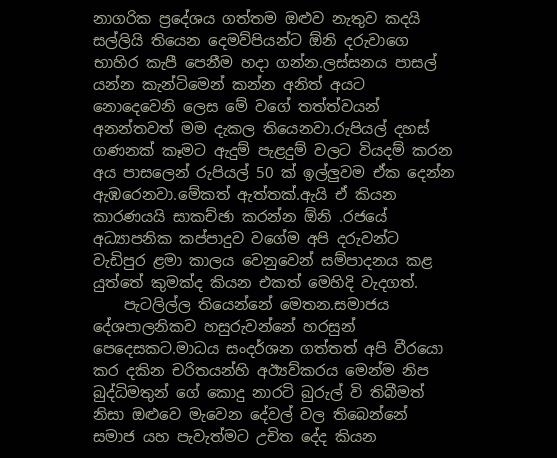නාගරික ප්‍රදේශය ගත්තම ඔළුව නැතුව කදයි සල්ලියි තියෙන දෙමව්පියන්ට ඕනි දරුවාගෙ භාහිර කැපී පෙනීම හදා ගන්න.ලස්සනය පාසල් යන්න කැන්ටිමෙන් කන්න අනිත් අයට නොදෙවෙනි ලෙස මේ වගේ තත්ත්වයන් අනන්තවත් මම දැකල තියෙනවා.රුපියල් දහස් ගණනක් කෑමට ඇදුම් පැළදුම් වලට වියදම් කරන අය පාසලෙන් රුපියල් 50 ක් ඉල්ලුවම ඒක දෙන්න ඇඹරෙනවා.මේකත් ඇත්තක්.ඇයි ඒ කියන කාරණයයි සාකච්ඡා කරන්න ඕනි .රජයේ අධ්‍යාපනික කප්පාදුව වගේම අපි දරුවන්ට වැඩිපුර ළමා කාලය වෙනුවෙන් සම්පාදනය කළ යුත්තේ කුමක්ද කියන එකත් මෙහිදි වැදගත්.
    පැටලිල්ල තියෙන්නේ මෙතන.සමාජය දේශපාලනිකව හසුරුවන්නේ හරසුන් පෙදෙසකට.මාධය සංදර්ශන ගත්තත් අපි වීරයො කර දකින චරිතයන්හි අඊ්‍යව්කරය මෙන්ම නිප බුද්ධිමතුන් ගේ කොදු නාරටි බුරුල් වි තිබීමත් නිසා ඔළුවෙ මැවෙන දේවල් වල තිබෙන්නේ සමාජ යහ පැවැත්මට උචිත දේද කියන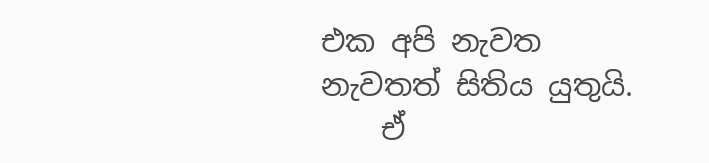එක අපි නැවත නැවතත් සිතිය යුතුයි.
    ඒ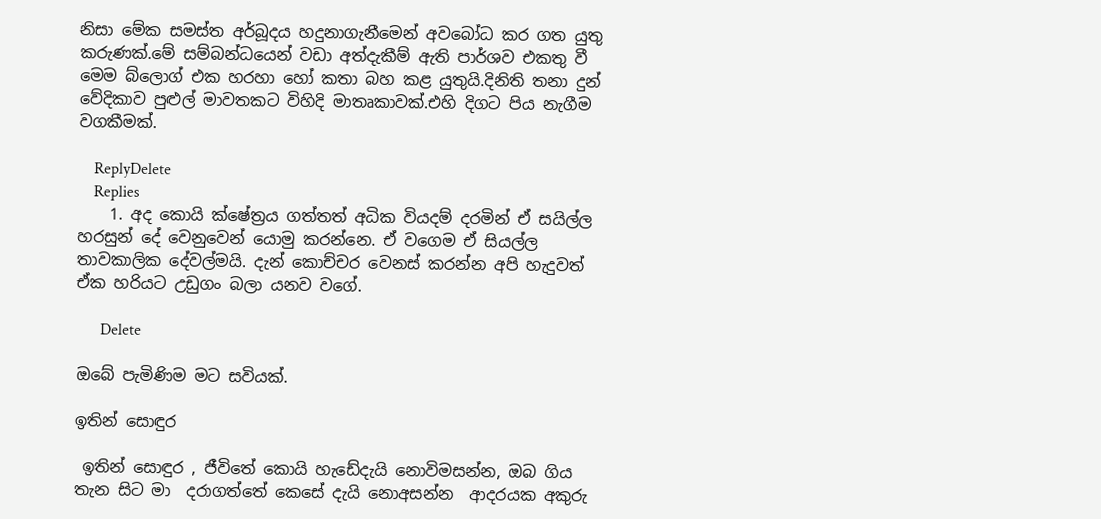නිසා මේක සමස්ත අර්බූදය හදුනාගැනීමෙන් අවබෝධ කර ගත යුතු කරුණක්.මේ සම්බන්ධයෙන් වඩා අත්දැකීම් ඇති පාර්ශව එකතු වී මෙම බ්ලොග් එක හරහා හෝ කතා බහ කළ යුතුයි.දිනිති තනා දුන් වේදිකාව පුළුල් මාවතකට විහිදි මාතෘකාවක්.එහි දිගට පිය නැගීම වගකීමක්.

    ReplyDelete
    Replies
    1. අද කොයි ක්ෂේත්‍රය ගත්තත් අධික වියදම් දරමින් ඒ සයිල්ල හරසුන් දේ වෙනුවෙන් යොමු කරන්නෙ. ඒ වගෙම ඒ සියල්ල තාවකාලික දේවල්මයි. දැන් කොච්චර වෙනස් කරන්න අපි හැදුවත් ඒක හරියට උඩුගං බලා යනව වගේ.

      Delete

ඔබේ පැමිණිම මට සවියක්.

ඉතින් සොඳුර

 ඉතින් සොඳුර , ජීවිතේ කොයි හැඩේදැයි නොවිමසන්න, ඔබ ගිය තැන සිට මා  දරාගත්තේ කෙසේ දැයි නොඅසන්න  ආදරයක අකුරු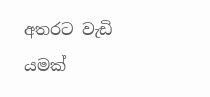අතරට වැඩි යමක්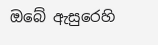ඔබේ ඇසුරෙහි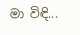මා විඳි...